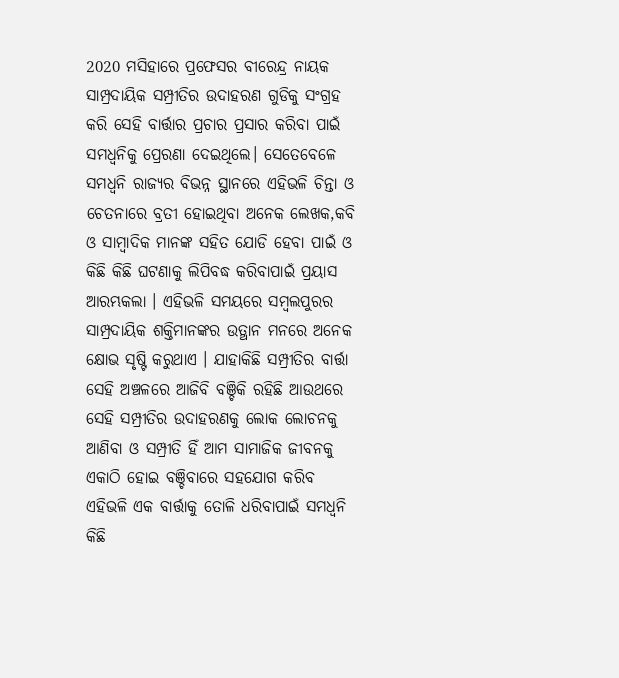2020 ମସିହାରେ ପ୍ରଫେସର ବୀରେନ୍ଦ୍ର ନାୟକ ସାମ୍ପ୍ରଦାୟିକ ସମ୍ପ୍ରୀତିର ଉଦାହରଣ ଗୁଡିକୁ ସଂଗ୍ରହ କରି ସେହି ବାର୍ତ୍ତାର ପ୍ରଚାର ପ୍ରସାର କରିବା ପାଇଁ ସମଧ୍ୱନିକୁ ପ୍ରେରଣା ଦେଇଥିଲେ। ସେତେବେଳେ ସମଧ୍ୱନି ରାଜ୍ୟର ବିଭନ୍ନ ସ୍ଥାନରେ ଏହିଭଳି ଚିନ୍ତା ଓ ଚେତନାରେ ବ୍ରତୀ ହୋଇଥିବା ଅନେକ ଲେଖକ,କବି ଓ ସାମ୍ବାଦିକ ମାନଙ୍କ ସହିତ ଯୋଡି ହେବା ପାଇଁ ଓ କିଛି କିଛି ଘଟଣାକୁ ଲିପିବଦ୍ଧ କରିବାପାଇଁ ପ୍ରୟାସ ଆରମ୍ଭକଲା । ଏହିଭଳି ସମୟରେ ସମ୍ବଲପୁରର ସାମ୍ପ୍ରଦାୟିକ ଶକ୍ତିମାନଙ୍କର ଉତ୍ଥାନ ମନରେ ଅନେକ କ୍ଷୋଭ ସୃଷ୍ଟି କରୁଥାଏ । ଯାହାକିଛି ସମ୍ପ୍ରୀତିର ବାର୍ତ୍ତା ସେହି ଅଞ୍ଚଳରେ ଆଜିବି ବଞ୍ଚିକି ରହିଛି ଆଉଥରେ ସେହି ସମ୍ପ୍ରୀତିର ଉଦାହରଣକୁ ଲୋକ ଲୋଚନକୁ ଆଣିବା ଓ ସମ୍ପ୍ରୀତି ହିଁ ଆମ ସାମାଜିକ ଜୀବନକୁ ଏକାଠି ହୋଇ ବଞ୍ଚିବାରେ ସହଯୋଗ କରିବ ଏହିଭଳି ଏକ ବାର୍ତ୍ତାକୁ ତୋଳି ଧରିବାପାଇଁ ସମଧ୍ୱନି କିଛି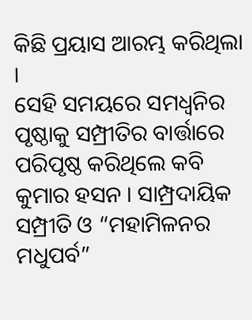କିଛି ପ୍ରୟାସ ଆରମ୍ଭ କରିଥିଲା ।
ସେହି ସମୟରେ ସମଧ୍ୱନିର ପୃଷ୍ଠାକୁ ସମ୍ପ୍ରୀତିର ବାର୍ତ୍ତାରେ ପରିପୃଷ୍ଠ କରିଥିଲେ କବି କୁମାର ହସନ । ସାମ୍ପ୍ରଦାୟିକ ସମ୍ପ୍ରୀତି ଓ “ମହାମିଳନର ମଧୁପର୍ବ”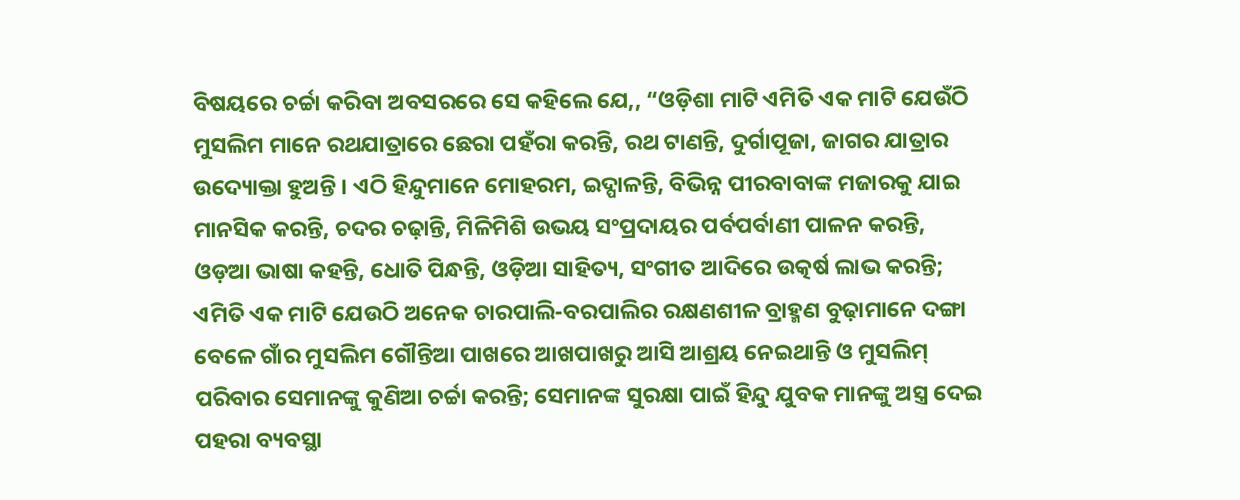ବିଷୟରେ ଚର୍ଚ୍ଚା କରିବା ଅବସରରେ ସେ କହିଲେ ଯେ,, “ଓଡ଼ିଶା ମାଟି ଏମିତି ଏକ ମାଟି ଯେଉଁଠି ମୁସଲିମ ମାନେ ରଥଯାତ୍ରାରେ ଛେରା ପହଁରା କରନ୍ତି, ରଥ ଟାଣନ୍ତି, ଦୁର୍ଗାପୂଜା, ଜାଗର ଯାତ୍ରାର ଉଦ୍ୟୋକ୍ତା ହୁଅନ୍ତି । ଏଠି ହିନ୍ଦୁମାନେ ମୋହରମ, ଇଦ୍ପାଳନ୍ତି, ବିଭିନ୍ନ ପୀରବାବାଙ୍କ ମଜାରକୁ ଯାଇ ମାନସିକ କରନ୍ତି, ଚଦର ଚଢ଼ାନ୍ତି, ମିଳିମିଶି ଉଭୟ ସଂପ୍ରଦାୟର ପର୍ବପର୍ବାଣୀ ପାଳନ କରନ୍ତି, ଓଡ଼ଆ ଭାଷା କହନ୍ତି, ଧୋତି ପିନ୍ଧନ୍ତି, ଓଡ଼ିଆ ସାହିତ୍ୟ, ସଂଗୀତ ଆଦିରେ ଉତ୍କର୍ଷ ଲାଭ କରନ୍ତି; ଏମିତି ଏକ ମାଟି ଯେଉଠି ଅନେକ ଚାରପାଲି-ବରପାଲିର ରକ୍ଷଣଶୀଳ ବ୍ରାହ୍ମଣ ବୁଢ଼ାମାନେ ଦଙ୍ଗା ବେଳେ ଗାଁର ମୁସଲିମ ଗୌନ୍ତିଆ ପାଖରେ ଆଖପାଖରୁ ଆସି ଆଶ୍ରୟ ନେଇଥାନ୍ତି ଓ ମୁସଲିମ୍ ପରିବାର ସେମାନଙ୍କୁ କୁଣିଆ ଚର୍ଚ୍ଚା କରନ୍ତି; ସେମାନଙ୍କ ସୁରକ୍ଷା ପାଇଁ ହିନ୍ଦୁ ଯୁବକ ମାନଙ୍କୁ ଅସ୍ତ୍ର ଦେଇ ପହରା ବ୍ୟବସ୍ଥା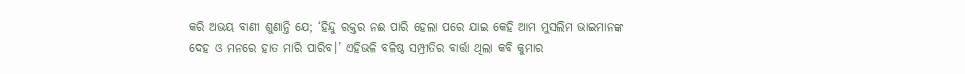କରି ଅଭୟ ବାଣୀ ଶୁଣାନ୍ତି ଯେ; ‘ହିନ୍ଦୁ ରକ୍ତର ନଈ ପାରି ହେଲା ପରେ ଯାଇ କେହି ଆମ ମୁସଲିମ ଭାଇମାନଙ୍କ ଦେହ ଓ ମନରେ ହାତ ମାରି ପାରିବ।’ ଏହିଭଳି ବଳିଷ୍ଠ ସମ୍ପ୍ରୀତିର ବାର୍ତ୍ତା ଥିଲା କବି କୁମାର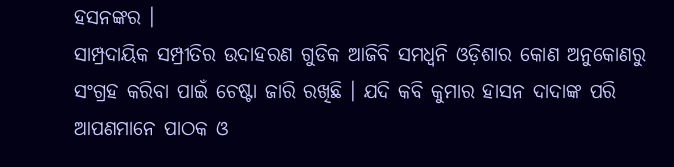ହସନଙ୍କର ।
ସାମ୍ପ୍ରଦାୟିକ ସମ୍ପ୍ରୀତିର ଉଦାହରଣ ଗୁଡିକ ଆଜିବି ସମଧ୍ୱନି ଓଡ଼ିଶାର କୋଣ ଅନୁକୋଣରୁ ସଂଗ୍ରହ କରିବା ପାଇଁ ଚେଷ୍ଟା ଜାରି ରଖିଛି । ଯଦି କବି କୁମାର ହାସନ ଦାଦାଙ୍କ ପରି ଆପଣମାନେ ପାଠକ ଓ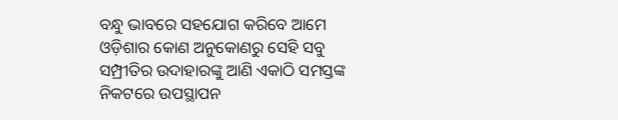ବନ୍ଧୁ ଭାବରେ ସହଯୋଗ କରିବେ ଆମେ ଓଡ଼ିଶାର କୋଣ ଅନୁକୋଣରୁ ସେହି ସବୁ ସମ୍ପ୍ରୀତିର ଉଦାହାରଙ୍କୁ ଆଣି ଏକାଠି ସମସ୍ତଙ୍କ ନିକଟରେ ଉପସ୍ଥାପନ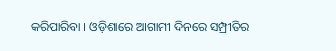କରିପାରିବା । ଓଡ଼ିଶାରେ ଆଗାମୀ ଦିନରେ ସମ୍ପ୍ରୀତିର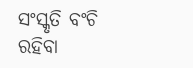ସଂସ୍କୃତି ବଂଚି ରହିବା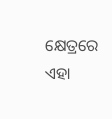କ୍ଷେତ୍ରରେ ଏହା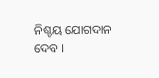ନିଶ୍ଚୟ ଯୋଗଦାନ ଦେବ ।